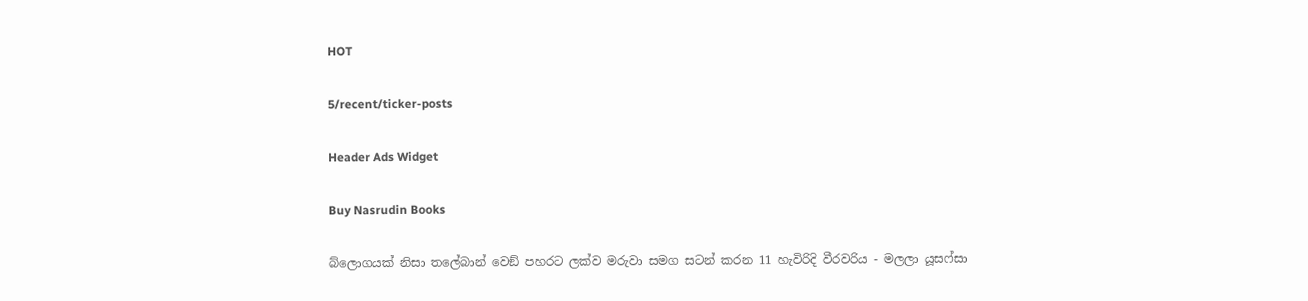HOT

5/recent/ticker-posts

Header Ads Widget

Buy Nasrudin Books

බ්ලොගයක් නිසා තලේබාන් වෙඞ් පහරට ලක්ව මරුවා සමග සටන් කරන 11 හැවිරිදි වීරවරිය - මලලා යූසෆ්සා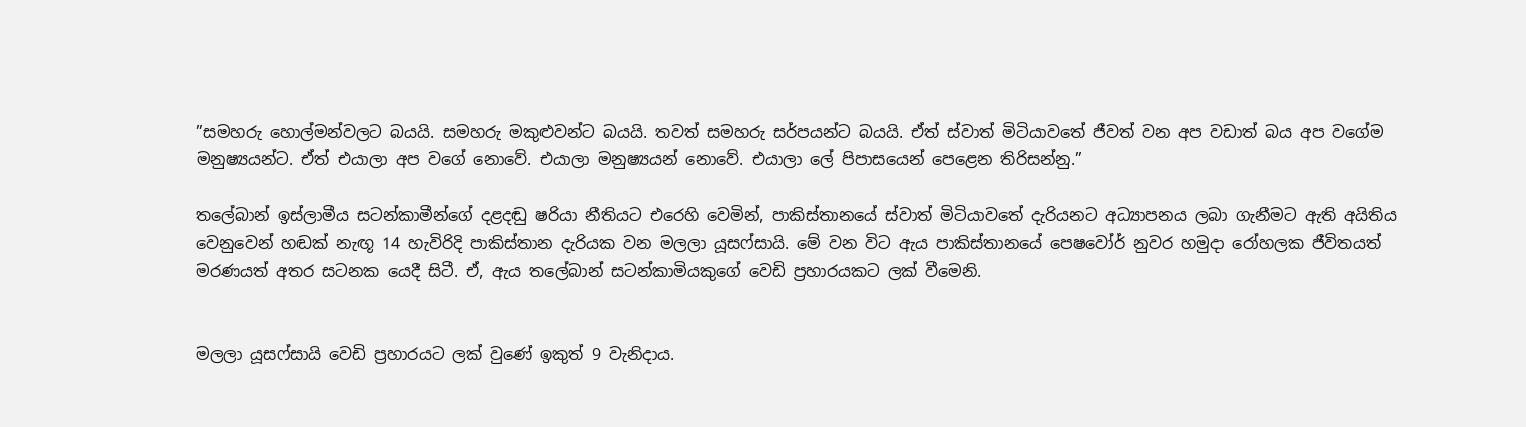”සමහරු හොල්මන්වලට බයයි. සමහරු මකුළුවන්ට බයයි. තවත් සමහරු සර්පයන්ට බයයි. ඒත් ස්වාත් මිටියාවතේ ජීවත් වන අප වඩාත් බය අප වගේම මනුෂ්‍යයන්ට. ඒත් එයාලා අප වගේ නොවේ. එයාලා මනුෂ්‍යයන් නොවේ. එයාලා ලේ පිපාසයෙන් පෙළෙන තිරිසන්නු.”

තලේබාන් ඉස්ලාමීය සටන්කාමීන්ගේ දළදඬු ෂරියා නීතියට එරෙහි වෙමින්, පාකිස්තානයේ ස්වාත් මිටියාවතේ දැරියනට අධ්‍යාපනය ලබා ගැනීමට ඇති අයිතිය වෙනුවෙන් හඬක් නැඟූ 14 හැවිරිදි පාකිස්තාන දැරියක වන මලලා යූසෆ්සායි. මේ වන විට ඇය පාකිස්තානයේ පෙෂවෝර් නුවර හමුදා රෝහලක ජීවිතයත් මරණයත් අතර සටනක යෙදී සිටී. ඒ, ඇය තලේබාන් සටන්කාමියකුගේ වෙඩි ප්‍රහාරයකට ලක් වීමෙනි.


මලලා යූසෆ්සායි වෙඩි ප්‍රහාරයට ලක් වුණේ ඉකුත් 9 වැනිදාය.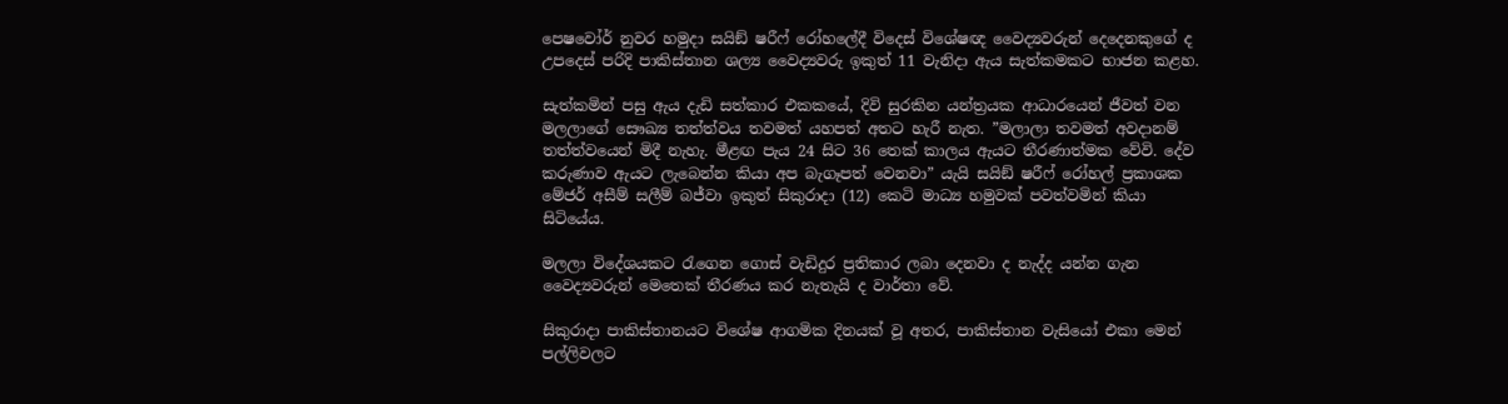පෙෂවෝර් නුවර හමුදා සයිඞ් ෂරීෆ් රෝහලේදී විදෙස් විශේෂඥ වෛද්‍යවරුන් දෙදෙනකුගේ ද උපදෙස් පරිදි පාකිස්තාන ශල්‍ය වෛද්‍යවරු ඉකුත් 11 වැනිදා ඇය සැත්කමකට භාජන කළහ.

සැත්කමින් පසු ඇය දැඩි සත්කාර එකකයේ, දිවි සුරකින යන්ත්‍රයක ආධාරයෙන් ජීවත් වන මලලාගේ සෞඛ්‍ය තත්ත්වය තවමත් යහපත් අතට හැරී නැත. ”මලාලා තවමත් අවදානම් තත්ත්වයෙන් මිදී නැහැ. මීළඟ පැය 24 සිට 36 තෙක් කාලය ඇයට තීරණාත්මක වේවි. දේව කරුණාව ඇයට ලැබෙන්න කියා අප බැගෑපත් වෙනවා” යැයි සයිඞ් ෂරීෆ් රෝහල් ප්‍රකාශක මේජර් අසීම් සලීම් බජ්වා ඉකුත් සිකුරාදා (12) කෙටි මාධ්‍ය හමුවක් පවත්වමින් කියා සිටියේය.

මලලා විදේශයකට රැගෙන ගොස් වැඩිදුර ප්‍රතිකාර ලබා දෙනවා ද නැද්ද යන්න ගැන වෛද්‍යවරුන් මෙතෙක් තීරණය කර නැතැයි ද වාර්තා වේ.

සිකුරාදා පාකිස්තානයට විශේෂ ආගමික දිනයක් වූ අතර, පාකිස්තාන වැසියෝ එකා මෙන් පල්ලිවලට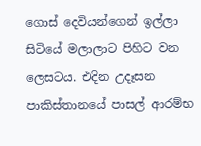ගොස් දෙවියන්ගෙන් ඉල්ලා සිටියේ මලාලාට පිහිට වන ලෙසටය. එදින උදෑසන පාකිස්තානයේ පාසල් ආරම්භ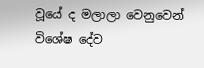වූයේ ද මලාලා වෙනුවෙන් විශේෂ දේව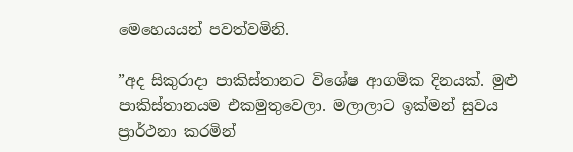මෙහෙයයන් පවත්වමිනි.

”අද සිකුරාදා පාකිස්තානට විශේෂ ආගමික දිනයක්. මුළු පාකිස්තානයම එකමුතුවෙලා. මලාලාට ඉක්මන් සුවය ප්‍රාර්ථනා කරමින්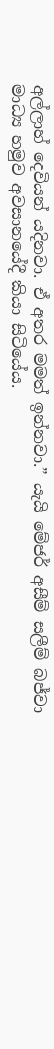අල්ලාහ් දෙවියන් යදිනවා. ඒ අතර මමත් ඉන්නවා.” යැයි මේජර් අසීම් සලීම් බජ්වා මාධ්‍ය හමුව අවසානයේදී කියා සිටියේය.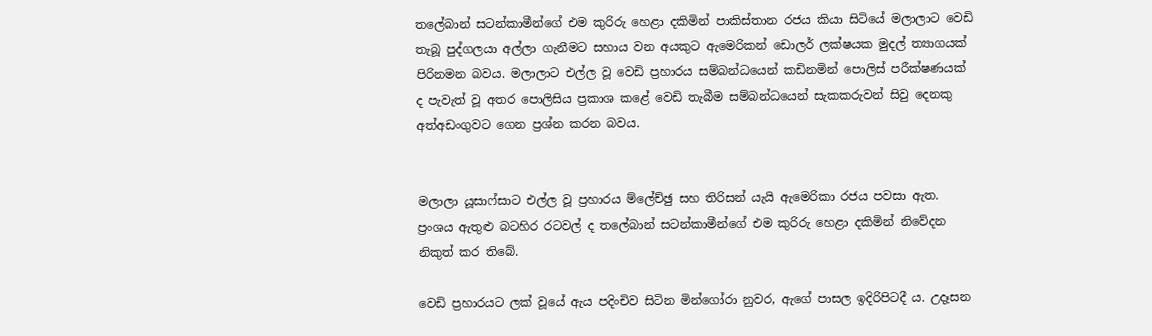තලේබාන් සටන්කාමීන්ගේ එම කුරිරු හෙළා දකිමින් පාකිස්තාන රජය කියා සිටියේ මලාලාට වෙඩි තැබූ පුද්ගලයා අල්ලා ගැනීමට සහාය වන අයකුට ඇමෙරිකන් ඩොලර් ලක්ෂයක මුදල් ත්‍යාගයක් පිරිනමන බවය. මලාලාට එල්ල වූ වෙඩි ප්‍රහාරය සම්බන්ධයෙන් කඩිනමින් පොලිස් පරීක්ෂණයක් ද පැවැත් වූ අතර පොලිසිය ප්‍රකාශ කළේ වෙඩි තැබීම සම්බන්ධයෙන් සැකකරුවන් සිවු දෙනකු අත්අඩංගුවට ගෙන ප්‍රශ්න කරන බවය.


මලාලා යූසාෆ්සාට එල්ල වූ ප්‍රහාරය ම්ලේච්ඡු සහ තිරිසන් යැයි ඇමෙරිකා රජය පවසා ඇත. ප්‍රංශය ඇතුළු බටහිර රටවල් ද තලේබාන් සටන්කාමීන්ගේ එම කුරිරු හෙළා දකිමින් නිවේදන නිකුත් කර තිබේ.

වෙඩි ප්‍රහාරයට ලක් වූයේ ඇය පදිංචිව සිටින මින්ගෝරා නුවර, ඇගේ පාසල ඉදිරිපිටදී ය. උදෑසන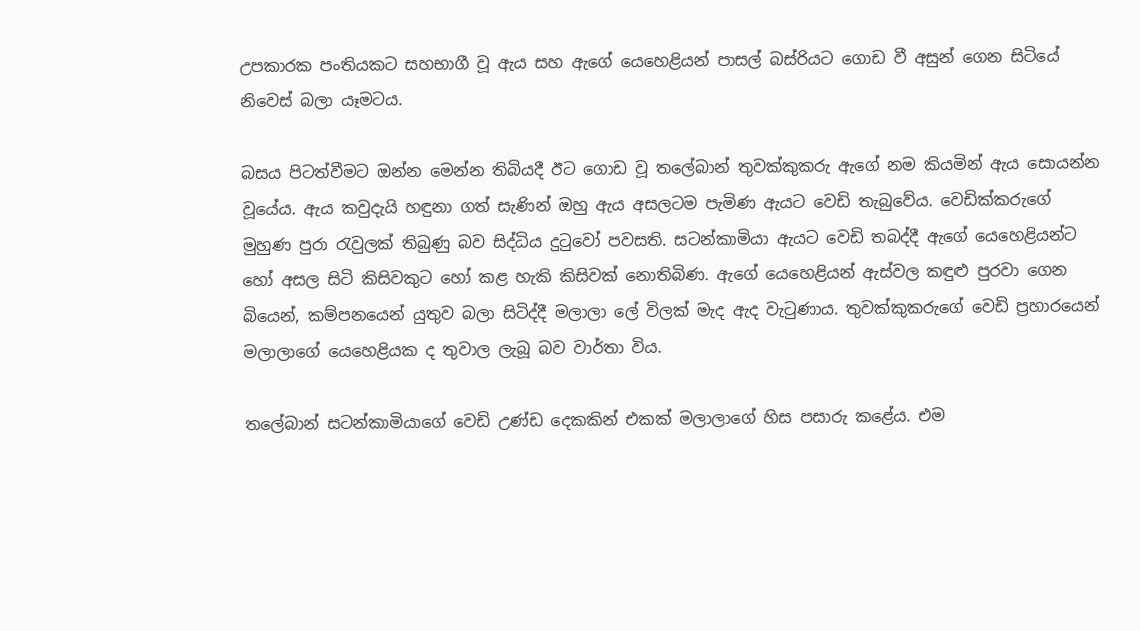උපකාරක පංතියකට සහභාගී වූ ඇය සහ ඇගේ යෙහෙළියන් පාසල් බස්රියට ගොඩ වී අසුන් ගෙන සිටියේ නිවෙස් බලා යෑමටය.

බසය පිටත්වීමට ඔන්න මෙන්න තිබියදී ඊට ගොඩ වූ තලේබාන් තුවක්කුකරු ඇගේ නම කියමින් ඇය සොයන්න වූයේය. ඇය කවුදැයි හඳුනා ගත් සැණින් ඔහු ඇය අසලටම පැමිණ ඇයට වෙඩි තැබුවේය. වෙඩික්කරුගේ මුහුණ පුරා රැවුලක් තිබුණු බව සිද්ධිය දුටුවෝ පවසති. සටන්කාමියා ඇයට වෙඩි තබද්දී ඇගේ යෙහෙළියන්ට හෝ අසල සිටි කිසිවකුට හෝ කළ හැකි කිසිවක් නොතිබිණ. ඇගේ යෙහෙළියන් ඇස්වල කඳුළු පුරවා ගෙන බියෙන්, කම්පනයෙන් යුතුව බලා සිටිද්දී මලාලා ලේ විලක් මැද ඇද වැටුණාය. තුවක්කුකරුගේ වෙඩි ප්‍රහාරයෙන් මලාලාගේ යෙහෙළියක ද තුවාල ලැබූ බව වාර්තා විය.

තලේබාන් සටන්කාමියාගේ වෙඩි උණ්ඩ දෙකකින් එකක් මලාලාගේ හිස පසාරු කළේය. එම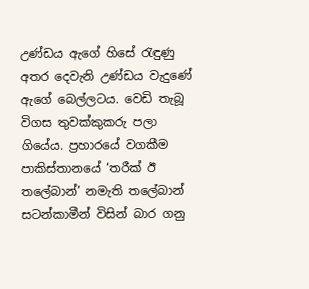උණ්ඩය ඇගේ හිසේ රැඳුණු අතර දෙවැනි උණ්ඩය වැදුණේ ඇගේ බෙල්ලටය. වෙඩි තැබූ විගස තුවක්කුකරු පලා ගියේය. ප්‍රහාරයේ වගකීම පාකිස්තානයේ ‘තරීක් ඊ තලේබාන්’ නමැති තලේබාන් සටන්කාමීන් විසින් බාර ගනු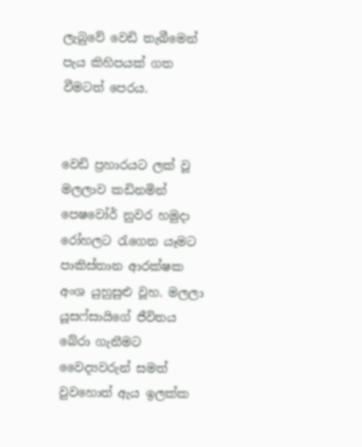ලැබුවේ වෙඩි තැබීමෙන් පැය කිහිපයක් ගත වීමටත් පෙරය.


වෙඩි ප්‍රහාරයට ලක් වූ මලලාව කඩිනමින් පෙෂවෝර් නුවර හමුදා රෝහලට රැගෙන යෑමට පාකිස්තාන ආරක්ෂක අංශ යුහුසුළු වූහ. මලලා යූසෆ්සායිගේ ජීවිතය බේරා ගැනීමට වෛද්‍යවරුන් සමත් වුවහොත් ඇය ඉලක්ක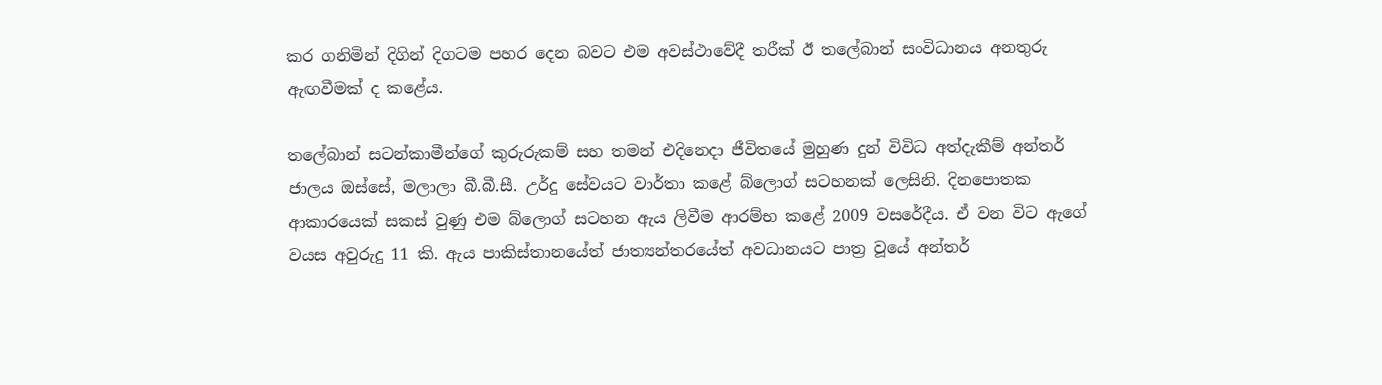කර ගනිමින් දිගින් දිගටම පහර දෙන බවට එම අවස්ථාවේදී තරීක් ඊ තලේබාන් සංවිධානය අනතුරු ඇඟවීමක් ද කළේය.

තලේබාන් සටන්කාමීන්ගේ කුරුරුකම් සහ තමන් එදිනෙදා ජීවිතයේ මුහුණ දුන් විවිධ අත්දැකීම් අන්තර් ජාලය ඔස්සේ, මලාලා බී.බී.සී. උර්දු සේවයට වාර්තා කළේ බ්ලොග් සටහනක් ලෙසිනි. දිනපොතක ආකාරයෙක් සකස් වුණු එම බ්ලොග් සටහන ඇය ලිවීම ආරම්භ කළේ 2009 වසරේදීය. ඒ වන විට ඇගේ වයස අවුරුදු 11 කි. ඇය පාකිස්තානයේත් ජාත්‍යන්තරයේත් අවධානයට පාත්‍ර වූයේ අන්තර්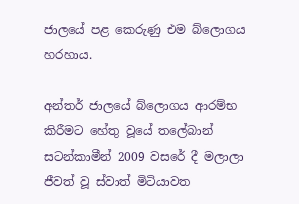ජාලයේ පළ කෙරුණු එම බ්ලොගය හරහාය.

අන්තර් ජාලයේ බ්ලොගය ආරම්භ කිරීමට හේතු වූයේ තලේබාන් සටන්කාමීන් 2009 වසරේ දී මලාලා ජීවත් වූ ස්වාත් මිටියාවත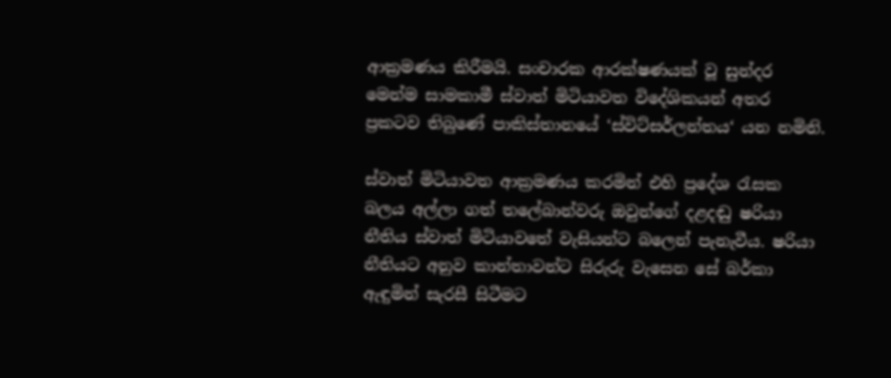ආක්‍රමණය කිරීමයි. සංචාරක ආරක්ෂණයක් වූ සුන්දර මෙන්ම සාමකාමී ස්වාත් මිටියාවත විදේශිකයන් අතර ප්‍රකටව තිබුණේ පාකිස්තානයේ ‘ස්විට්සර්ලන්තය‘ යන නමිනි.

ස්වාත් මිටියාවත ආක්‍රමණය කරමින් එහි ප්‍රදේශ රැසක බලය අල්ලා ගත් තලේබාන්වරු ඔවුන්ගේ දළදඬු ෂරියා නීතිය ස්වාත් මිටියාවතේ වැසියන්ට බලෙන් පැනැවීය. ෂරියා නීතියට අනුව කාන්තාවන්ට සිරුරු වැසෙන සේ බර්කා ඇඳුමින් සැරසී සිටීමට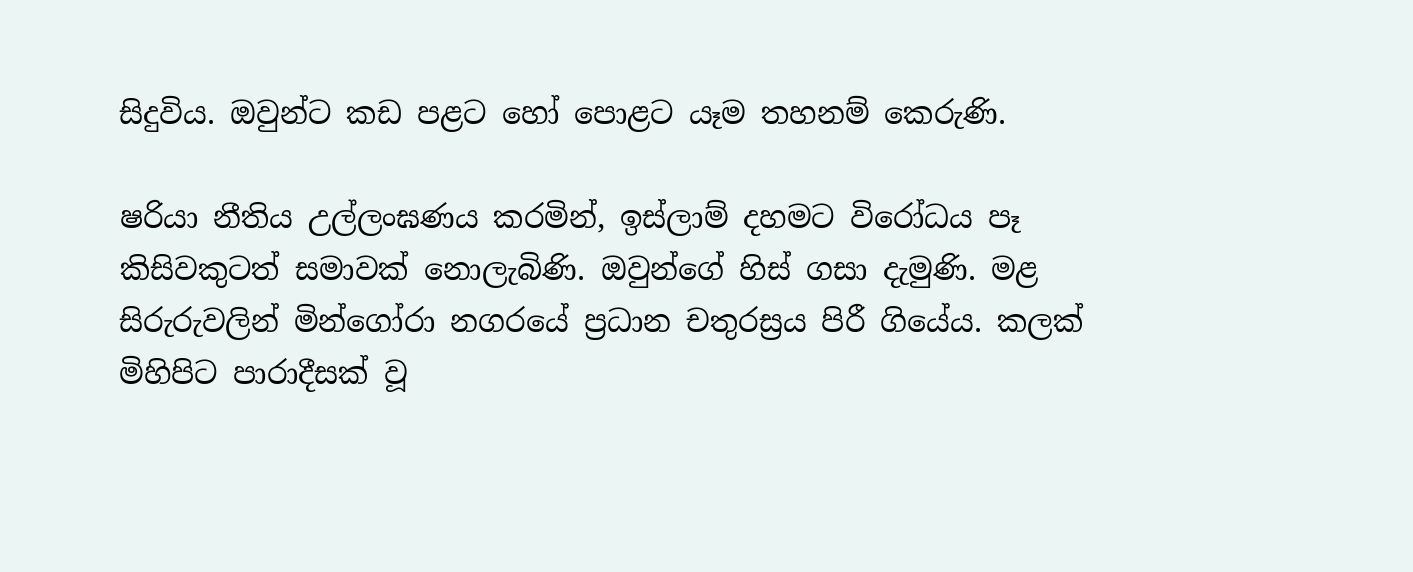සිදුවිය. ඔවුන්ට කඩ පළට හෝ පොළට යෑම තහනම් කෙරුණි.

ෂරියා නීතිය උල්ලංඝණය කරමින්, ඉස්ලාම් දහමට විරෝධය පෑ කිසිවකුටත් සමාවක් නොලැබිණි. ඔවුන්ගේ හිස් ගසා දැමුණි. මළ සිරුරුවලින් මින්ගෝරා නගරයේ ප්‍රධාන චතුරස්‍රය පිරී ගියේය. කලක් මිහිපිට පාරාදීසක් වූ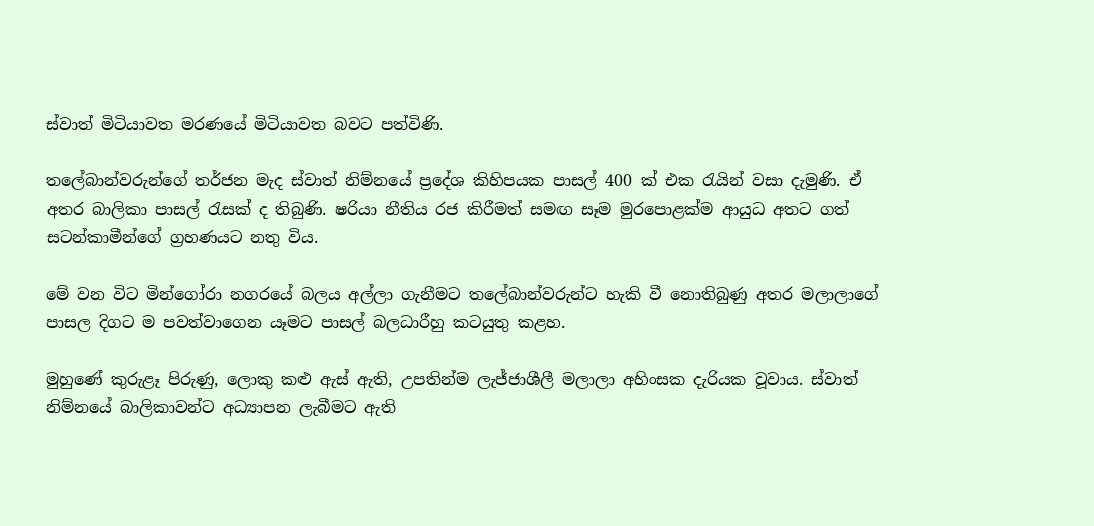ස්වාත් මිටියාවත මරණයේ මිටියාවත බවට පත්විණි.

තලේබාන්වරුන්ගේ තර්ජන මැද ස්වාත් නිම්නයේ ප්‍රදේශ කිහිපයක පාසල් 400 ක් එක රැයින් වසා දැමුණි. ඒ අතර බාලිකා පාසල් රැසක් ද තිබුණි. ෂරියා නීතිය රජ කිරීමත් සමඟ සෑම මුරපොළක්ම ආයුධ අතට ගත් සටන්කාමීන්ගේ ග්‍රහණයට නතු විය.

මේ වන විට මින්ගෝරා නගරයේ බලය අල්ලා ගැනීමට තලේබාන්වරුන්ට හැකි වී නොතිබුණු අතර මලාලාගේ පාසල දිගට ම පවත්වාගෙන යෑමට පාසල් බලධාරීහු කටයුතු කළහ.

මුහුණේ කුරුළෑ පිරුණු, ලොකු කළු ඇස් ඇති, උපතින්ම ලැජ්ජාශීලී මලාලා අහිංසක දැරියක වූවාය. ස්වාත් නිම්නයේ බාලිකාවන්ට අධ්‍යාපන ලැබීමට ඇති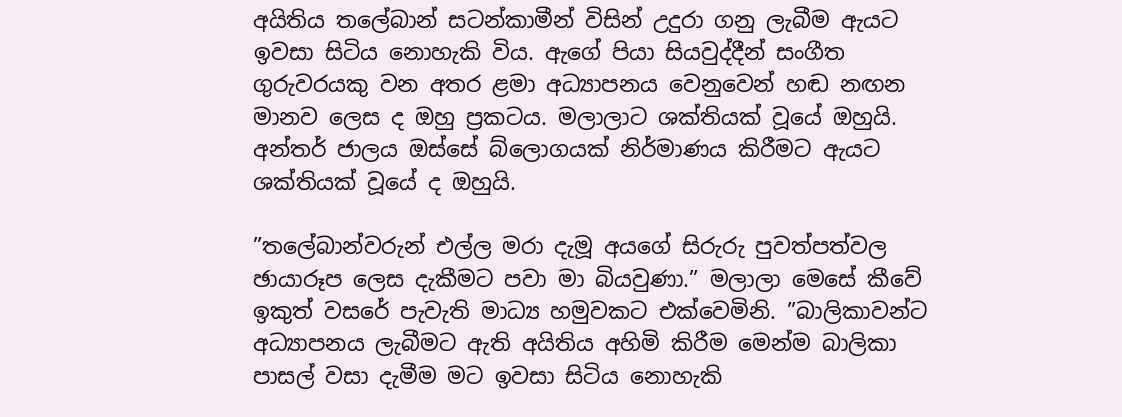අයිතිය තලේබාන් සටන්කාමීන් විසින් උදුරා ගනු ලැබීම ඇයට ඉවසා සිටිය නොහැකි විය. ඇගේ පියා සියවුද්දීන් සංගීත ගුරුවරයකු වන අතර ළමා අධ්‍යාපනය වෙනුවෙන් හඬ නඟන මානව ලෙස ද ඔහු ප්‍රකටය. මලාලාට ශක්තියක් වූයේ ඔහුයි. අන්තර් ජාලය ඔස්සේ බ්ලොගයක් නිර්මාණය කිරීමට ඇයට ශක්තියක් වූයේ ද ඔහුයි.

”තලේබාන්වරුන් එල්ල මරා දැමූ අයගේ සිරුරු පුවත්පත්වල ඡායාරූප ලෙස දැකීමට පවා මා බියවුණා.” මලාලා මෙසේ කීවේ ඉකුත් වසරේ පැවැති මාධ්‍ය හමුවකට එක්වෙමිනි. ”බාලිකාවන්ට අධ්‍යාපනය ලැබීමට ඇති අයිතිය අහිමි කිරීම මෙන්ම බාලිකා පාසල් වසා දැමීම මට ඉවසා සිටිය නොහැකි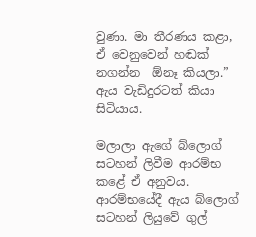වුණා. මා තීරණය කළා, ඒ වෙනුවෙන් හඬක් නගන්න  ඕනෑ කියලා.” ඇය වැඩිදුරටත් කියා සිටියාය.

මලාලා ඇගේ බ්ලොග් සටහන් ලිවීම ආරම්භ කළේ ඒ අනුවය. ආරම්භයේදී ඇය බ්ලොග් සටහන් ලියුවේ ගුල්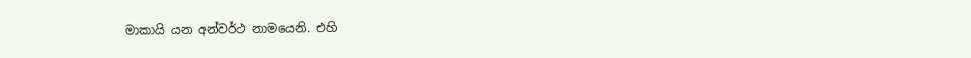මාකායි යන අන්වර්ථ නාමයෙනි. එහි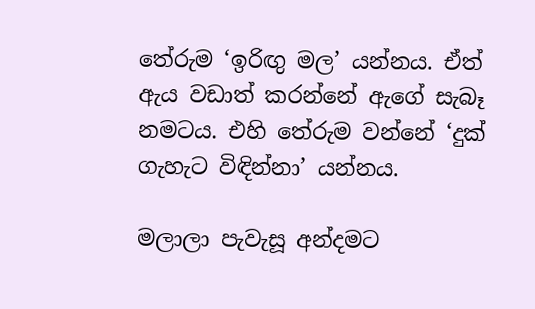තේරුම ‘ඉරිඟු මල’ යන්නය. ඒත් ඇය වඩාත් කරන්නේ ඇගේ සැබෑ නමටය. එහි තේරුම වන්නේ ‘දුක් ගැහැට විඳින්නා’ යන්නය.

මලාලා පැවැසූ අන්දමට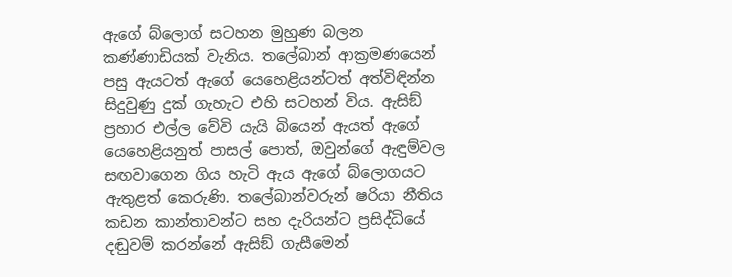ඇගේ බ්ලොග් සටහන මුහුණ බලන කණ්ණාඩියක් වැනිය. තලේබාන් ආක්‍රමණයෙන් පසු ඇයටත් ඇගේ යෙහෙළියන්ටත් අත්විඳින්න සිදුවුණු දුක් ගැහැට එහි සටහන් විය. ඇසිඞ් ප්‍රහාර එල්ල වේවි යැයි බියෙන් ඇයත් ඇගේ යෙහෙළියනුත් පාසල් පොත්, ඔවුන්ගේ ඇඳුම්වල සඟවාගෙන ගිය හැටි ඇය ඇගේ බ්ලොගයට ඇතුළත් කෙරුණි. තලේබාන්වරුන් ෂරියා නීතිය කඩන කාන්තාවන්ට සහ දැරියන්ට ප්‍රසිද්ධියේ දඬුවම් කරන්නේ ඇසිඞ් ගැසීමෙන්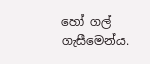හෝ ගල් ගැසීමෙන්ය.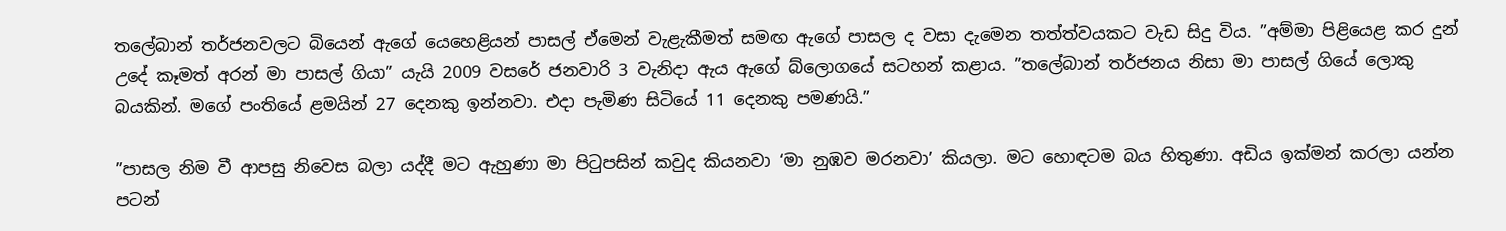තලේබාන් තර්ජනවලට බියෙන් ඇගේ යෙහෙළියන් පාසල් ඒමෙන් වැළැකීමත් සමඟ ඇගේ පාසල ද වසා දැමෙන තත්ත්වයකට වැඩ සිදු විය. ”අම්මා පිළියෙළ කර දුන් උදේ කෑමත් අරන් මා පාසල් ගියා” යැයි 2009 වසරේ ජනවාරි 3 වැනිදා ඇය ඇගේ බ්ලොගයේ සටහන් කළාය. ”තලේබාන් තර්ජනය නිසා මා පාසල් ගියේ ලොකු බයකින්. මගේ පංතියේ ළමයින් 27 දෙනකු ඉන්නවා. එදා පැමිණ සිටියේ 11 දෙනකු පමණයි.”

”පාසල නිම වී ආපසු නිවෙස බලා යද්දී මට ඇහුණා මා පිටුපසින් කවුද කියනවා ‘මා නුඹව මරනවා’ කියලා. මට හොඳටම බය හිතුණා. අඩිය ඉක්මන් කරලා යන්න පටන්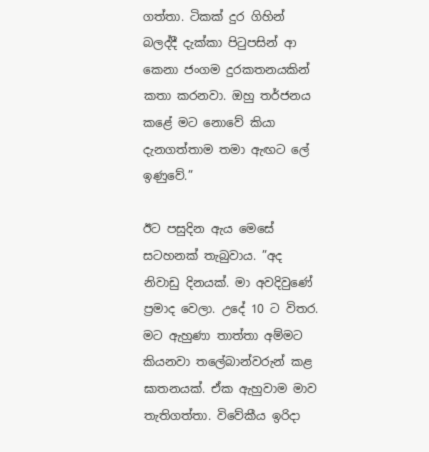ගත්තා. ටිකක් දුර ගිහින් බලද්දී දැක්කා පිටුපසින් ආ කෙනා ජංගම දුරකතනයකින් කතා කරනවා. ඔහු තර්ජනය කළේ මට නොවේ කියා දැනගත්තාම තමා ඇඟට ලේ ඉණුවේ.”

ඊට පසුදින ඇය මෙසේ සටහනක් තැබුවාය. ”අද නිවාඩු දිනයක්. මා අවදිවුණේ ප්‍රමාද වෙලා. උදේ 10 ට විතර. මට ඇහුණා තාත්තා අම්මට කියනවා තලේබාන්වරුන් කළ ඝාතනයක්. ඒක ඇහුවාම මාව තැතිගත්තා. විවේකීය ඉරිදා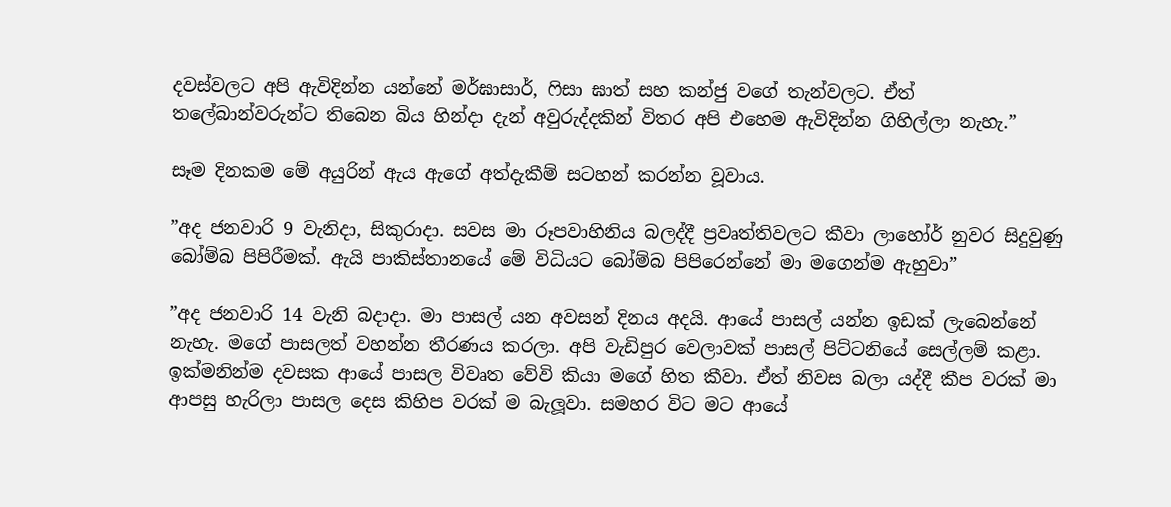දවස්වලට අපි ඇවිදින්න යන්නේ මර්ඝාසාර්, ෆිසා ඝාත් සහ කන්ජු වගේ තැන්වලට. ඒත් තලේබාන්වරුන්ට තිබෙන බිය හින්දා දැන් අවුරුද්දකින් විතර අපි එහෙම ඇවිදින්න ගිහිල්ලා නැහැ.”

සෑම දිනකම මේ අයුරින් ඇය ඇගේ අත්දැකීම් සටහන් කරන්න වූවාය.

”අද ජනවාරි 9 වැනිදා, සිකුරාදා. සවස මා රූපවාහිනිය බලද්දී ප්‍රවෘත්තිවලට කීවා ලාහෝර් නුවර සිදුවුණු බෝම්බ පිපිරීමක්. ඇයි පාකිස්තානයේ මේ විධියට බෝම්බ පිපිරෙන්නේ මා මගෙන්ම ඇහුවා”

”අද ජනවාරි 14 වැනි බදාදා. මා පාසල් යන අවසන් දිනය අදයි. ආයේ පාසල් යන්න ඉඩක් ලැබෙන්නේ නැහැ. මගේ පාසලත් වහන්න තීරණය කරලා. අපි වැඩිපුර වෙලාවක් පාසල් පිට්ටනියේ සෙල්ලම් කළා. ඉක්මනින්ම දවසක ආයේ පාසල විවෘත වේවි කියා මගේ හිත කීවා. ඒත් නිවස බලා යද්දී කීප වරක් මා ආපසු හැරිලා පාසල දෙස කිහිප වරක් ම බැලූවා. සමහර විට මට ආයේ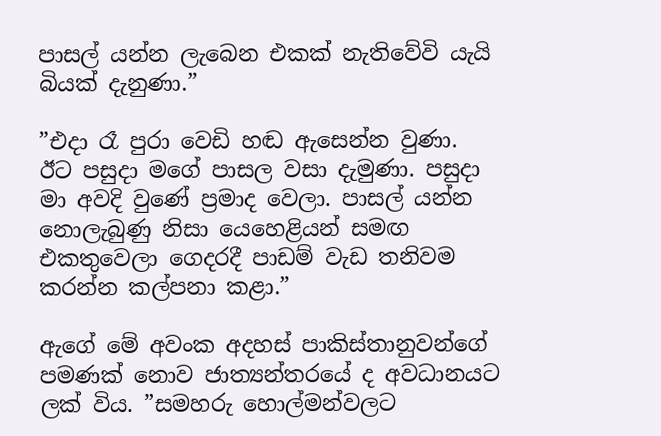පාසල් යන්න ලැබෙන එකක් නැතිවේවි යැයි බියක් දැනුණා.”

”එදා රෑ පුරා වෙඩි හඬ ඇසෙන්න වුණා. ඊට පසුදා මගේ පාසල වසා දැමුණා. පසුදා මා අවදි වුණේ ප්‍රමාද වෙලා. පාසල් යන්න නොලැබුණු නිසා යෙහෙළියන් සමඟ එකතුවෙලා ගෙදරදී පාඩම් වැඩ තනිවම කරන්න කල්පනා කළා.”

ඇගේ මේ අවංක අදහස් පාකිස්තානුවන්ගේ පමණක් නොව ජාත්‍යන්තරයේ ද අවධානයට ලක් විය. ”සමහරු හොල්මන්වලට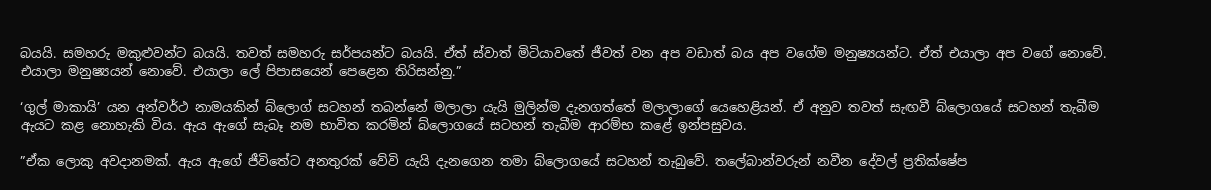බයයි. සමහරු මකුළුවන්ට බයයි. තවත් සමහරු සර්පයන්ට බයයි. ඒත් ස්වාත් මිටියාවතේ ජීවත් වන අප වඩාත් බය අප වගේම මනුෂ්‍යයන්ට. ඒත් එයාලා අප වගේ නොවේ. එයාලා මනුෂ්‍යයන් නොවේ. එයාලා ලේ පිපාසයෙන් පෙළෙන තිරිසන්නු.”

‘ගුල් මාකායි’ යන අන්වර්ථ නාමයකින් බ්ලොග් සටහන් තබන්නේ මලාලා යැයි මුලින්ම දැනගත්තේ මලාලාගේ යෙහෙළියන්. ඒ අනුව තවත් සැඟවී බ්ලොගයේ සටහන් තැබීම ඇයට කළ නොහැකි විය. ඇය ඇගේ සැබෑ නම භාවිත කරමින් බ්ලොගයේ සටහන් තැබීම ආරම්භ කළේ ඉන්පසුවය.

”ඒක ලොකු අවදානමක්. ඇය ඇගේ ජීවිතේට අනතුරක් වේවි යැයි දැනගෙන තමා බ්ලොගයේ සටහන් තැබුවේ. තලේබාන්වරුන් නවීන දේවල් ප්‍රතික්ෂේප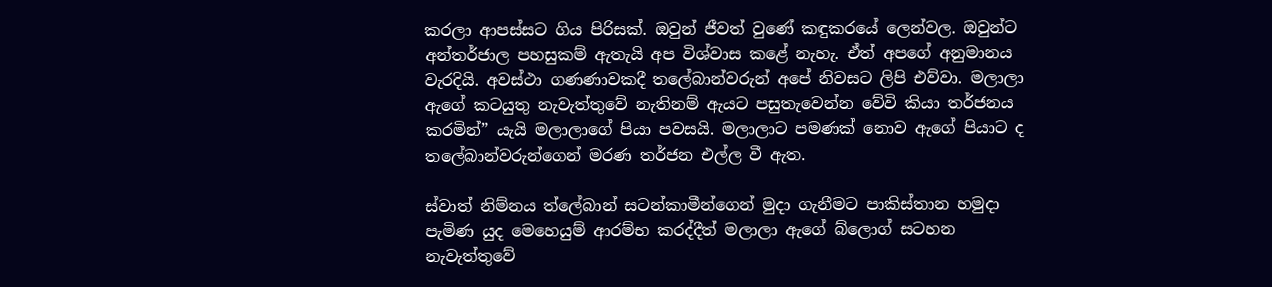කරලා ආපස්සට ගිය පිරිසක්. ඔවුන් ජීවත් වුණේ කඳුකරයේ ලෙන්වල. ඔවුන්ට අන්තර්ජාල පහසුකම් ඇතැයි අප විශ්වාස කළේ නැහැ. ඒත් අපගේ අනුමානය වැරදියි. අවස්ථා ගණණාවකදී තලේබාන්වරුන් අපේ නිවසට ලිපි එව්වා. මලාලා ඇගේ කටයුතු නැවැත්තුවේ නැතිනම් ඇයට පසුතැවෙන්න වේවි කියා තර්ජනය කරමින්” යැයි මලාලාගේ පියා පවසයි. මලාලාට පමණක් නොව ඇගේ පියාට ද තලේබාන්වරුන්ගෙන් මරණ තර්ජන එල්ල වී ඇත.

ස්වාත් නිම්නය ත්ලේබාන් සටන්කාමීන්ගෙන් මුදා ගැනීමට පාකිස්තාන හමුදා පැමිණ යුද මෙහෙයුම් ආරම්භ කරද්දීත් මලාලා ඇගේ බ්ලොග් සටහන නැවැත්තුවේ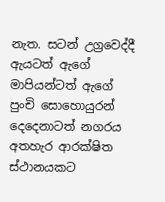නැත. සටන් උග්‍රවෙද්දී ඇයටත් ඇගේ මාපියන්ටත් ඇගේ පුංචි සොහොයුරන් දෙදෙනාටත් නගරය අතහැර ආරක්ෂිත ස්ථානයකට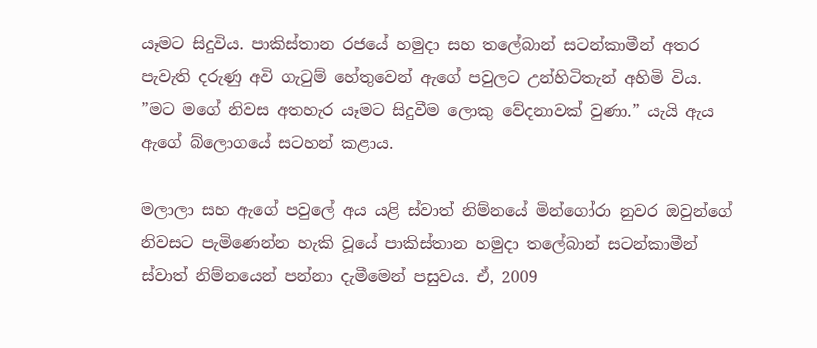යෑමට සිදුවිය. පාකිස්තාන රජයේ හමුදා සහ තලේබාන් සටන්කාමීන් අතර පැවැති දරුණු අවි ගැටුම් හේතුවෙන් ඇගේ පවුලට උන්හිටිතැන් අහිමි විය. ”මට මගේ නිවස අතහැර යෑමට සිදුවීම ලොකු වේදනාවක් වුණා.” යැයි ඇය ඇගේ බ්ලොගයේ සටහන් කළාය.

මලාලා සහ ඇගේ පවුලේ අය යළි ස්වාත් නිම්නයේ මින්ගෝරා නුවර ඔවුන්ගේ නිවසට පැමිණෙන්න හැකි වූයේ පාකිස්තාන හමුදා තලේබාන් සටන්කාමීන් ස්වාත් නිම්නයෙන් පන්නා දැමීමෙන් පසුවය. ඒ, 2009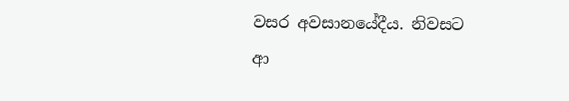වසර අවසානයේදීය. නිවසට ආ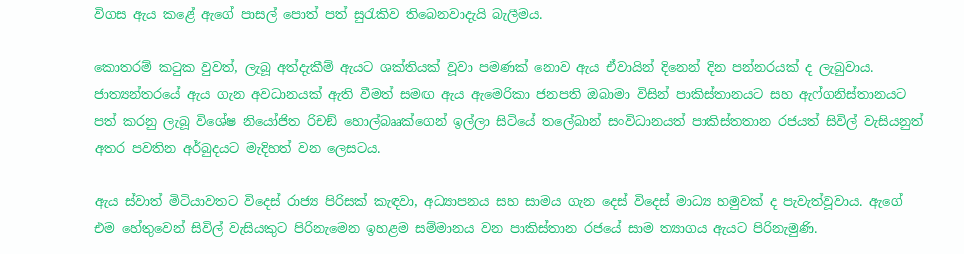විගස ඇය කළේ ඇගේ පාසල් පොත් පත් සුරැකිව තිබෙනවාදැයි බැලීමය.

කොතරම් කටුක වුවත්, ලැබූ අත්දැකීම් ඇයට ශක්තියක් වූවා පමණක් නොව ඇය ඒවායින් දිනෙන් දින පන්නරයක් ද ලැබුවාය. ජාත්‍යන්තරයේ ඇය ගැන අවධානයක් ඇති වීමත් සමඟ ඇය ඇමෙරිකා ජනපති ඔබාමා විසින් පාකිස්තානයට සහ ඇෆ්ගනිස්තානයට පත් කරනු ලැබූ විශේෂ නියෝජිත රිචඞ් හොල්බෲක්ගෙන් ඉල්ලා සිටියේ තලේබාන් සංවිධානයත් පාකිස්තතාන රජයත් සිවිල් වැසියනුත් අතර පවතින අර්බුදයට මැදිහත් වන ලෙසටය.

ඇය ස්වාත් මිටියාවතට විදෙස් රාජ්‍ය පිරිසක් කැඳවා, අධ්‍යාපනය සහ සාමය ගැන දෙස් විදෙස් මාධ්‍ය හමුවක් ද පැවැත්වූවාය. ඇගේ එම හේතුවෙන් සිවිල් වැසියකුට පිරිනැමෙන ඉහළම සම්මානය වන පාකිස්තාන රජයේ සාම ත්‍යාගය ඇයට පිරිනැමුණි.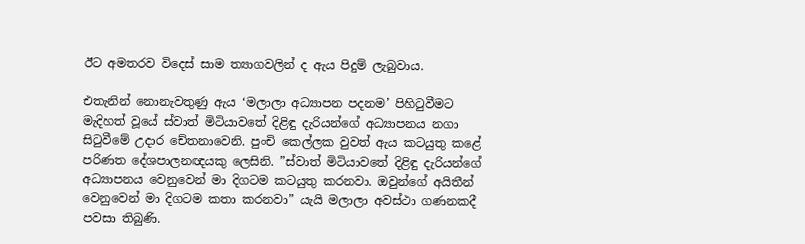ඊට අමතරව විදෙස් සාම ත්‍යාගවලින් ද ඇය පිදුම් ලැබුවාය.

එතැනින් නොනැවතුණු ඇය ‘මලාලා අධ්‍යාපන පදනම’ පිහිටුවීමට මැදිහත් වූයේ ස්වාත් මිටියාවතේ දිළිඳු දැරියන්ගේ අධ්‍යාපනය නගා සිටුවීමේ උදාර චේතනාවෙනි. පුංචි කෙල්ලක වුවත් ඇය කටයුතු කළේ පරිණත දේශපාලනඥයකු ලෙසිනි. ”ස්වාත් මිටියාවතේ දිළිඳු දැරියන්ගේ අධ්‍යාපනය වෙනුවෙන් මා දිගටම කටයුතු කරනවා. ඔවුන්ගේ අයිතීන් වෙනුවෙන් මා දිගටම කතා කරනවා” යැයි මලාලා අවස්ථා ගණනකදී පවසා තිබුණි.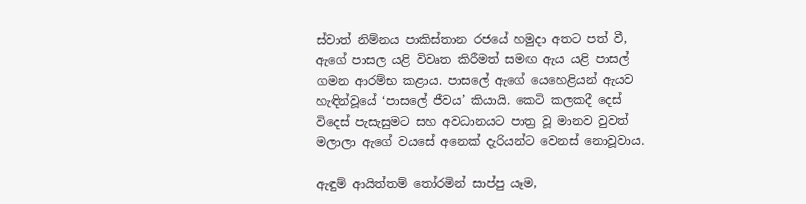ස්වාත් නිම්නය පාකිස්තාන රජයේ හමුදා අතට පත් වී, ඇගේ පාසල යළි විවෘත කිරීමත් සමඟ ඇය යළි පාසල් ගමන ආරම්භ කළාය. පාසලේ ඇගේ යෙහෙළියන් ඇයව හැඳින්වූයේ ‘පාසලේ ජීවය’ කියායි. කෙටි කලකදී දෙස් විදෙස් පැසැසුමට සහ අවධානයට පාත්‍ර වූ මානව වුවත් මලාලා ඇගේ වයසේ අනෙක් දැරියන්ට වෙනස් නොවූවාය.

ඇඳුම් ආයිත්තම් තෝරමින් සාප්පු යෑම,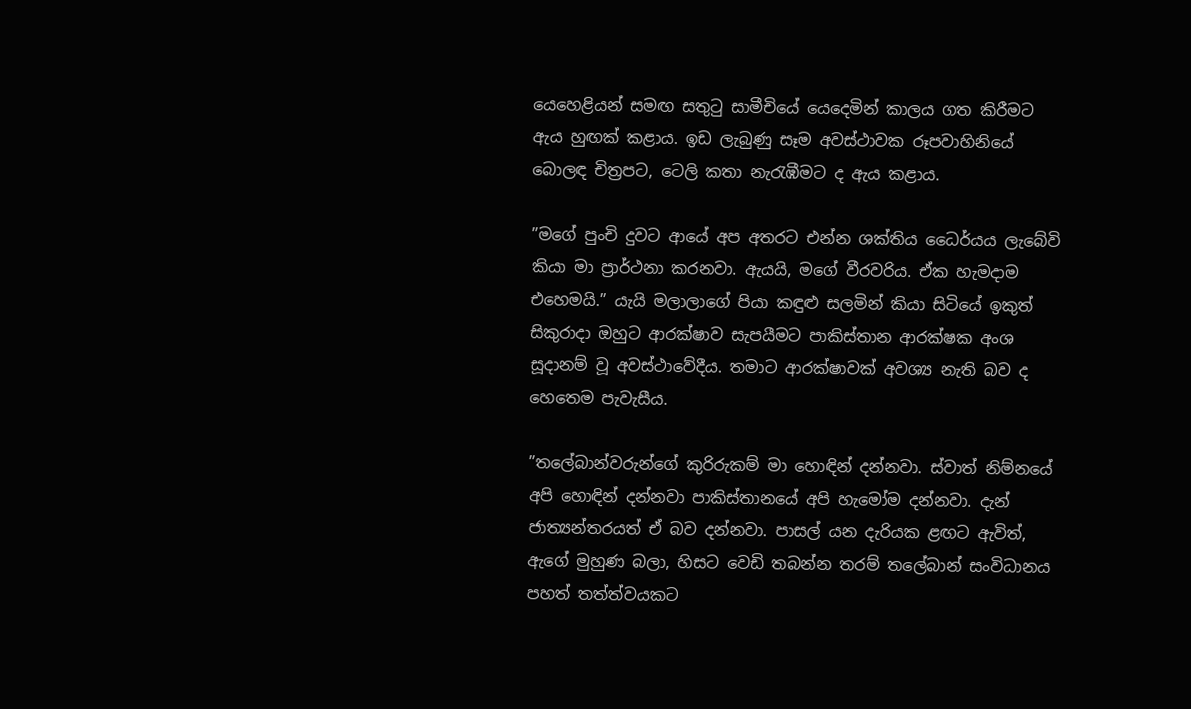යෙහෙළියන් සමඟ සතුටු සාමීචියේ යෙදෙමින් කාලය ගත කිරීමට ඇය හුඟක් කළාය. ඉඩ ලැබුණු සෑම අවස්ථාවක රූපවාහිනියේ බොලඳ චිත්‍රපට, ටෙලි කතා නැරැඹීමට ද ඇය කළාය.

”මගේ පුංචි දුවට ආයේ අප අතරට එන්න ශක්තිය ධෛර්යය ලැබේවි කියා මා ප්‍රාර්ථනා කරනවා. ඇයයි, මගේ වීරවරිය. ඒක හැමදාම එහෙමයි.” යැයි මලාලාගේ පියා කඳුළු සලමින් කියා සිටියේ ඉකුත් සිකුරාදා ඔහුට ආරක්ෂාව සැපයීමට පාකිස්තාන ආරක්ෂක අංශ සූදානම් වූ අවස්ථාවේදීය. තමාට ආරක්ෂාවක් අවශ්‍ය නැති බව ද හෙතෙම පැවැසීය.

”තලේබාන්වරුන්ගේ කුරිරුකම් මා හොඳින් දන්නවා. ස්වාත් නිම්නයේ අපි හොඳින් දන්නවා පාකිස්තානයේ අපි හැමෝම දන්නවා. දැන් ජාත්‍යන්තරයත් ඒ බව දන්නවා. පාසල් යන දැරියක ළඟට ඇවිත්, ඇගේ මුහුණ බලා, හිසට වෙඩි තබන්න තරම් තලේබාන් සංවිධානය පහත් තත්ත්වයකට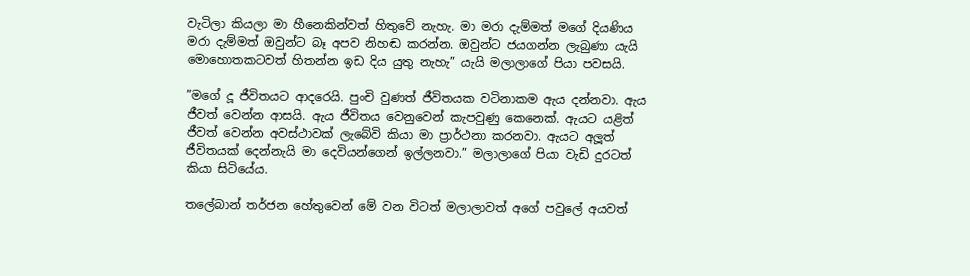වැටිලා කියලා මා හීනෙකින්වත් හිතුවේ නැහැ. මා මරා දැම්මත් මගේ දියණිය මරා දැම්මත් ඔවුන්ට බෑ අපව නිහඬ කරන්න. ඔවුන්ට ජයගන්න ලැබුණා යැයි මොහොතකටවත් හිතන්න ඉඩ දිය යුතු නැහැ” යැයි මලාලාගේ පියා පවසයි.

”මගේ දූ ජීවිතයට ආදරෙයි. පුංචි වුණත් ජීවිතයක වටිනාකම ඇය දන්නවා. ඇය ජීවත් වෙන්න ආසයි. ඇය ජීවිතය වෙනුවෙන් කැපවුණු කෙනෙක්. ඇයට යළිත් ජීවත් වෙන්න අවස්ථාවක් ලැබේවි කියා මා ප්‍රාර්ථනා කරනවා. ඇයට අලූත් ජීවිතයක් දෙන්නැයි මා දෙවියන්ගෙන් ඉල්ලනවා.” මලාලාගේ පියා වැඩි දුරටත් කියා සිටියේය.

තලේබාන් තර්ජන හේතුවෙන් මේ වන විටත් මලාලාවත් අගේ පවුලේ අයවත්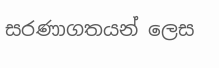සරණාගතයන් ලෙස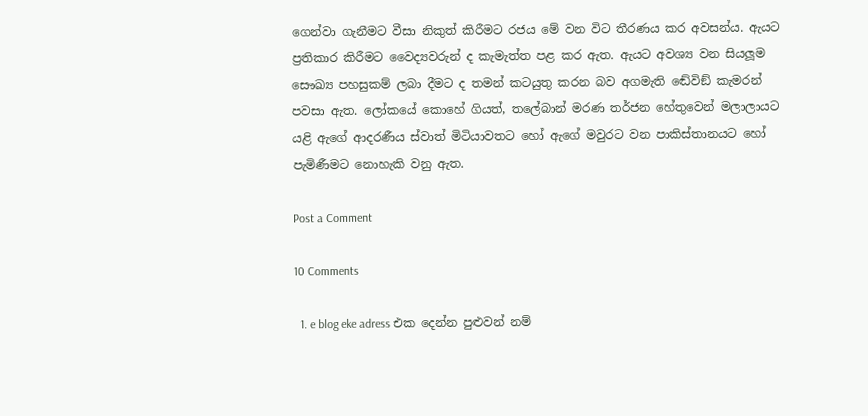ගෙන්වා ගැනීමට වීසා නිකුත් කිරීමට රජය මේ වන විට තීරණය කර අවසන්ය. ඇයට ප්‍රතිකාර කිරීමට වෛද්‍යවරුන් ද කැමැත්ත පළ කර ඇත. ඇයට අවශ්‍ය වන සියලූම සෞඛ්‍ය පහසුකම් ලබා දීමට ද තමන් කටයුතු කරන බව අගමැති ඬේවිඞ් කැමරන් පවසා ඇත. ලෝකයේ කොහේ ගියත්, තලේබාන් මරණ තර්ජන හේතුවෙන් මලාලායට යළි ඇගේ ආදරණීය ස්වාත් මිටියාවතට හෝ ඇගේ මවුරට වන පාකිස්තානයට හෝ පැමිණීමට නොහැකි වනු ඇත.

Post a Comment

10 Comments

  1. e blog eke adress එක දෙන්න පුළුවන් නම්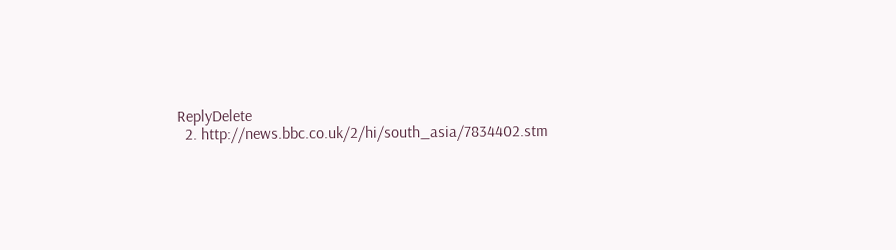ReplyDelete
  2. http://news.bbc.co.uk/2/hi/south_asia/7834402.stm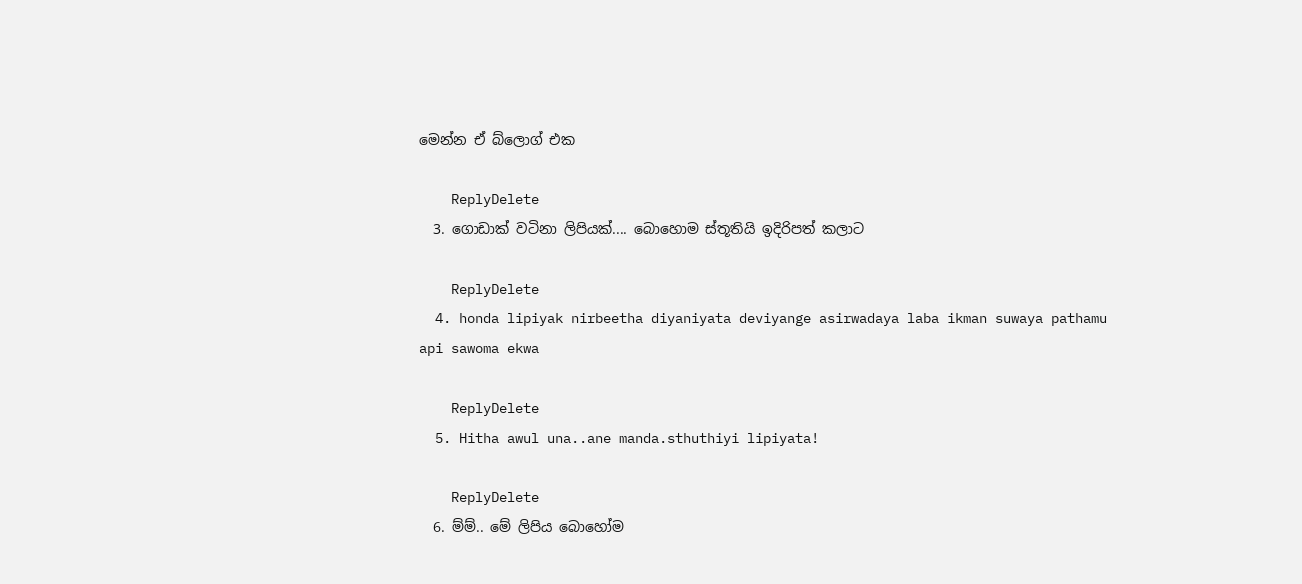මෙන්න ඒ බ්ලොග් එක

    ReplyDelete
  3. ගොඩාක් වටිනා ලිපියක්.... බොහොම ස්තූතියි ඉදිරිපත් කලාට

    ReplyDelete
  4. honda lipiyak nirbeetha diyaniyata deviyange asirwadaya laba ikman suwaya pathamu api sawoma ekwa

    ReplyDelete
  5. Hitha awul una..ane manda.sthuthiyi lipiyata!

    ReplyDelete
  6. ම්ම්.. මේ ලිපිය බොහෝම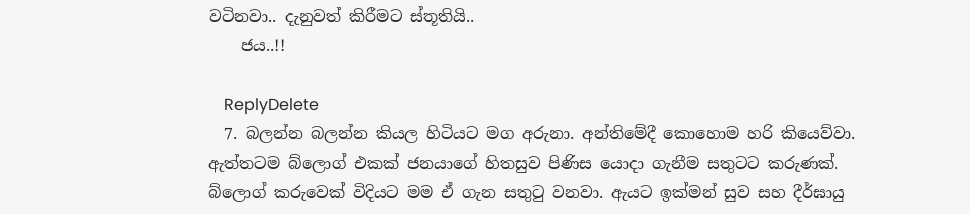වටිනවා.. දැනුවත් කිරීමට ස්තූතියි..
    ජය..!!

    ReplyDelete
  7. බලන්න බලන්න කියල හිටියට මග අරුනා. අන්තිමේදී කොහොම හරි කියෙව්වා. ඇත්තටම බ්ලොග් එකක් ජනයාගේ හිතසුව පිණිස යොදා ගැනීම සතුටට කරුණක්. බ්ලොග් කරුවෙක් විදියට මම ඒ ගැන සතුටු වනවා. ඇයට ඉක්මන් සුව සහ දීර්ඝායු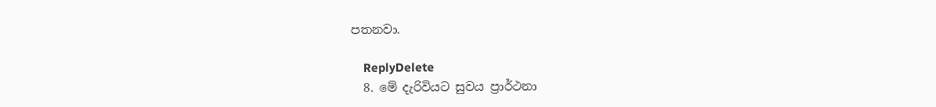පතනවා.

    ReplyDelete
  8. මේ දැරිවියට සුවය ප්‍රාර්ථනා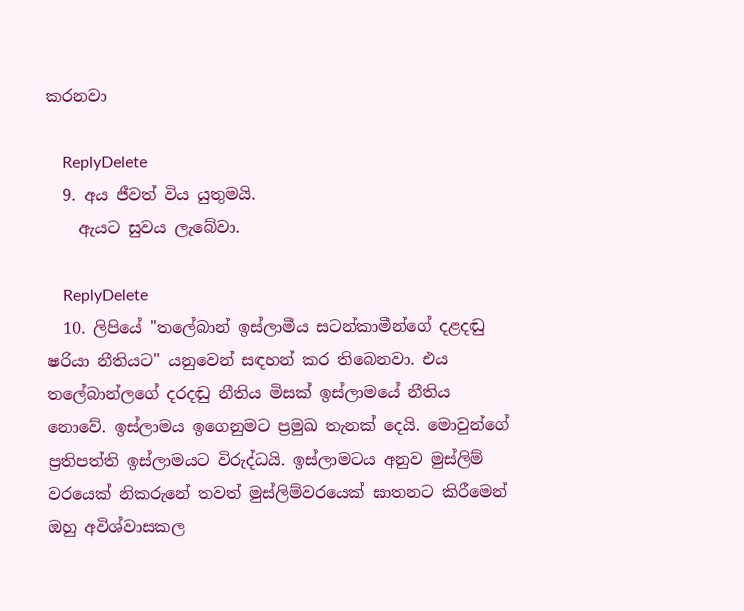කරනවා

    ReplyDelete
  9. අය ජීවත් විය යුතුමයි.
    ඇයට සුවය ලැබේවා.

    ReplyDelete
  10. ලිපියේ "තලේබාන් ඉස්ලාමීය සටන්කාමීන්ගේ දළදඬු ෂරියා නීතියට" යනුවෙන් සඳහන් කර තිබෙනවා. එය තලේබාන්ලගේ දරදඬු නීති‍ය මිසක් ඉස්ලාමයේ නීතිය නොවේ. ඉස්ලාමය ඉගෙනුමට ප්‍රමුඛ තැනක් දෙයි. මොවුන්ගේ ප්‍රතිපත්ති ඉස්ලාමයට විරුද්ධයි. ඉස්ලාමටය අනුව මුස්ලිම් වරයෙක් නිකරුනේ තවත් මුස්ලිම්වරයෙක් ඝාතනට කිරීමෙන් ඔහු අවිශ්වාසකල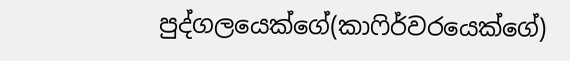පුද්ගලයෙක්ගේ(කාෆිර්වරයෙක්ගේ)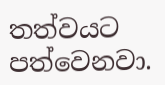තත්වයට පත්වෙනවා.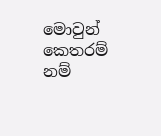මොවුන් කෙතරම් නම්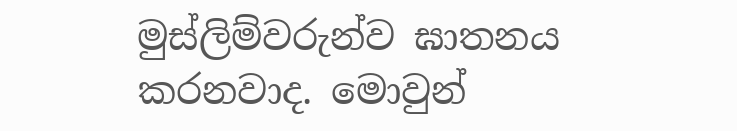මුස්ලිම්වරුන්ව ඝාතනය කරනවාද. මොවුන්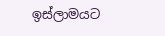ඉස්ලාමයට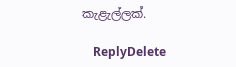කැළැල්ලක්.

    ReplyDelete